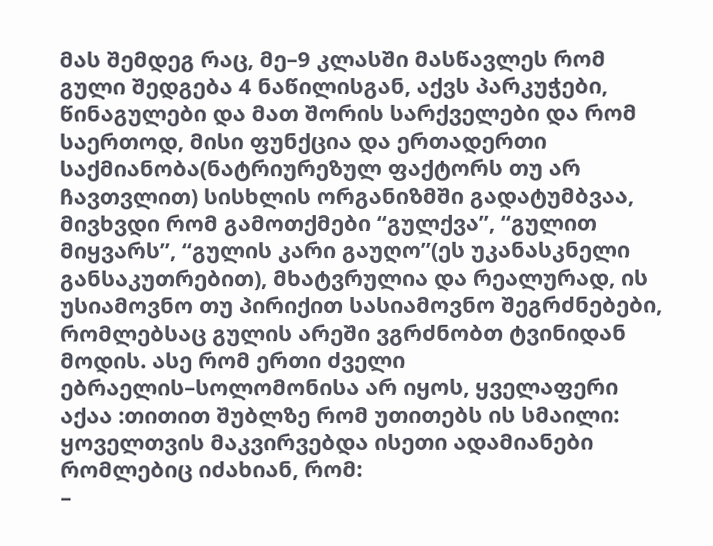მას შემდეგ რაც, მე–9 კლასში მასწავლეს რომ გული შედგება 4 ნაწილისგან, აქვს პარკუჭები, წინაგულები და მათ შორის სარქველები და რომ საერთოდ, მისი ფუნქცია და ერთადერთი საქმიანობა(ნატრიურეზულ ფაქტორს თუ არ ჩავთვლით) სისხლის ორგანიზმში გადატუმბვაა, მივხვდი რომ გამოთქმები “გულქვა”, “გულით მიყვარს”, “გულის კარი გაუღო”(ეს უკანასკნელი განსაკუთრებით), მხატვრულია და რეალურად, ის უსიამოვნო თუ პირიქით სასიამოვნო შეგრძნებები, რომლებსაც გულის არეში ვგრძნობთ ტვინიდან მოდის. ასე რომ ერთი ძველი ებრაელის–სოლომონისა არ იყოს, ყველაფერი აქაა :თითით შუბლზე რომ უთითებს ის სმაილი:
ყოველთვის მაკვირვებდა ისეთი ადამიანები რომლებიც იძახიან, რომ:
–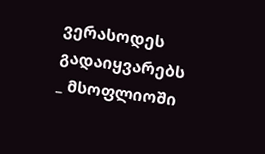ვერასოდეს გადაიყვარებს
_ მსოფლიოში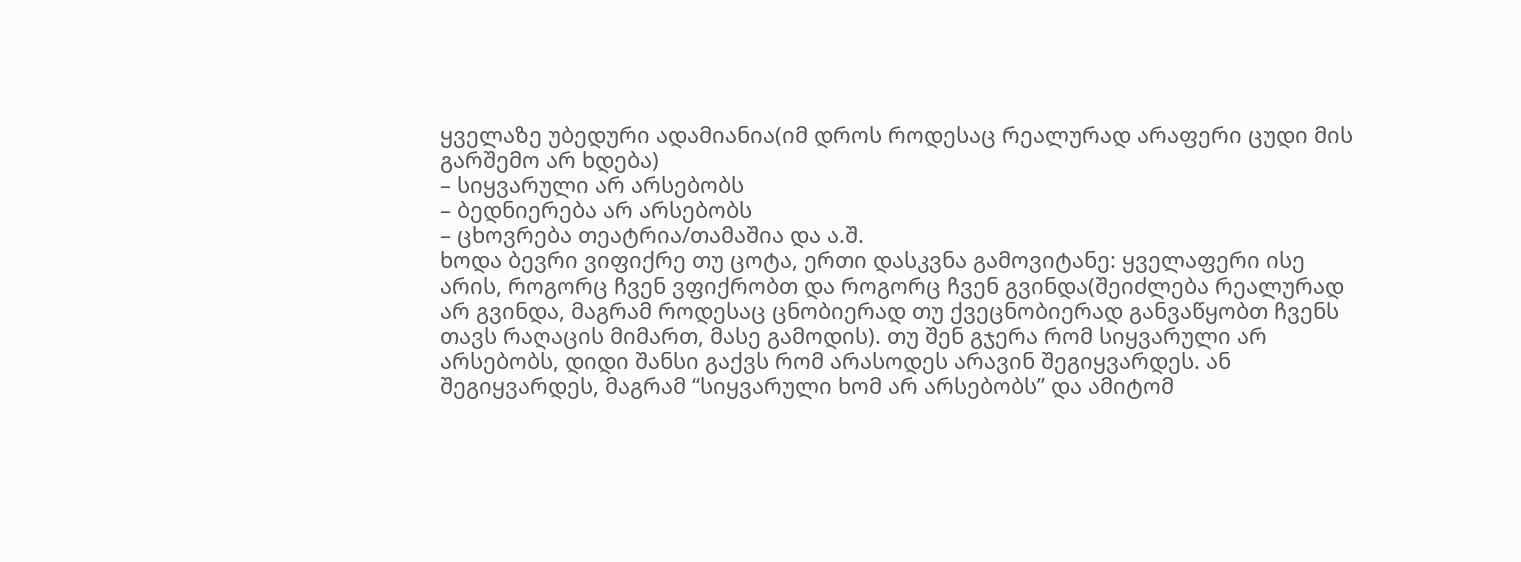ყველაზე უბედური ადამიანია(იმ დროს როდესაც რეალურად არაფერი ცუდი მის გარშემო არ ხდება)
– სიყვარული არ არსებობს
– ბედნიერება არ არსებობს
– ცხოვრება თეატრია/თამაშია და ა.შ.
ხოდა ბევრი ვიფიქრე თუ ცოტა, ერთი დასკვნა გამოვიტანე: ყველაფერი ისე არის, როგორც ჩვენ ვფიქრობთ და როგორც ჩვენ გვინდა(შეიძლება რეალურად არ გვინდა, მაგრამ როდესაც ცნობიერად თუ ქვეცნობიერად განვაწყობთ ჩვენს თავს რაღაცის მიმართ, მასე გამოდის). თუ შენ გჯერა რომ სიყვარული არ არსებობს, დიდი შანსი გაქვს რომ არასოდეს არავინ შეგიყვარდეს. ან შეგიყვარდეს, მაგრამ “სიყვარული ხომ არ არსებობს” და ამიტომ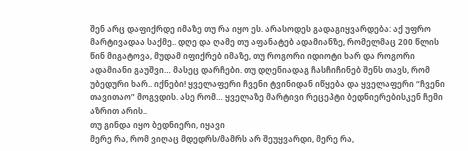შენ არც დაფიქრდე იმაზე თუ რა იყო ეს. არასოდეს გადაგიყვარდება: აქ უფრო მარტივადაა საქმე.. დღე და ღამე თუ აფანატებ ადამიანზე, რომელმაც 200 წლის წინ მიგატოვა, მუდამ იფიქრებ იმაზე, თუ როგორი იდიოტი ხარ და როგორი ადამიანი გაუშვი… მასეც დარჩები. თუ დღენიადაგ ჩასჩიჩინებ შენს თავს, რომ უბედური ხარ.. იქნები! ყველაფერი ჩვენი ტვინიდან იწყება და ყველაფერი “ჩვენი თავითაო” მოგვდის. ასე რომ… ყველაზე მარტივი რეცეპტი ბედნიერებისკენ ჩემი აზრით არის..
თუ გინდა იყო ბედნიერი, იყავი
მერე რა, რომ ვიღაც მდედრს/მამრს არ შეუყვარდი, მერე რა,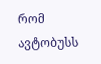რომ ავტობუსს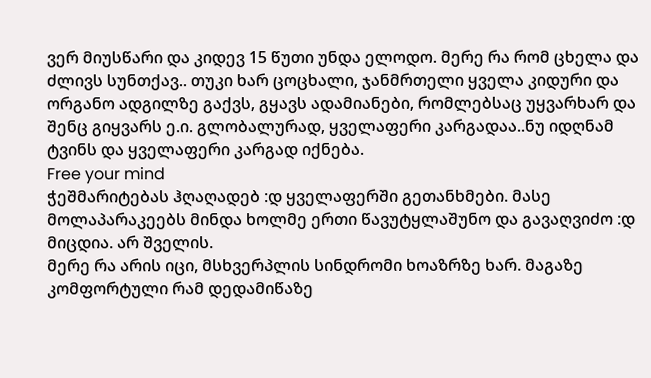ვერ მიუსწარი და კიდევ 15 წუთი უნდა ელოდო. მერე რა რომ ცხელა და ძლივს სუნთქავ.. თუკი ხარ ცოცხალი, ჯანმრთელი ყველა კიდური და ორგანო ადგილზე გაქვს, გყავს ადამიანები, რომლებსაც უყვარხარ და შენც გიყვარს ე.ი. გლობალურად, ყველაფერი კარგადაა..ნუ იდღნამ ტვინს და ყველაფერი კარგად იქნება.
Free your mind
ჭეშმარიტებას ჰღაღადებ :დ ყველაფერში გეთანხმები. მასე მოლაპარაკეებს მინდა ხოლმე ერთი წავუტყლაშუნო და გავაღვიძო :დ
მიცდია. არ შველის.
მერე რა არის იცი, მსხვერპლის სინდრომი ხოაზრზე ხარ. მაგაზე კომფორტული რამ დედამიწაზე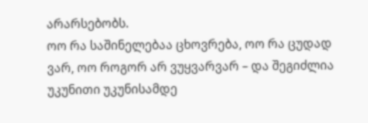არარსებობს.
ოო რა საშინელებაა ცხოვრება, ოო რა ცუდად ვარ, ოო როგორ არ ვუყვარვარ – და შეგიძლია უკუნითი უკუნისამდე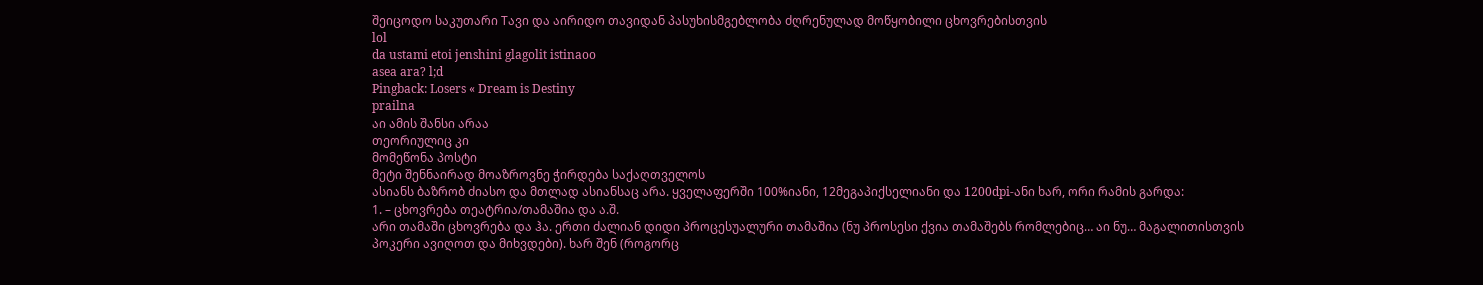შეიცოდო საკუთარი Tავი და აირიდო თავიდან პასუხისმგებლობა ძღრენულად მოწყობილი ცხოვრებისთვის
lol
da ustami etoi jenshini glagolit istinaoo
asea ara? l;d
Pingback: Losers « Dream is Destiny
prailna
აი ამის შანსი არაა
თეორიულიც კი
მომეწონა პოსტი
მეტი შენნაირად მოაზროვნე ჭირდება საქაღთველოს
ასიანს ბაზრობ ძიასო და მთლად ასიანსაც არა. ყველაფერში 100%იანი, 12მეგაპიქსელიანი და 1200dpi-ანი ხარ, ორი რამის გარდა:
1. – ცხოვრება თეატრია/თამაშია და ა.შ.
არი თამაში ცხოვრება და ჰა. ერთი ძალიან დიდი პროცესუალური თამაშია (ნუ პროსესი ქვია თამაშებს რომლებიც… აი ნუ… მაგალითისთვის პოკერი ავიღოთ და მიხვდები). ხარ შენ (როგორც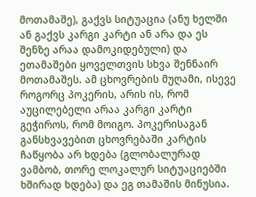მოთამაშე), გაქვს სიტუაცია (ანუ ხელში ან გაქვს კარგი კარტი ან არა და ეს შენზე არაა დამოკიდებული) და ეთამაშები ყოველთვის სხვა შენნაირ მოთამაშეს. ამ ცხოვრების მუღამი, ისევე როგორც პოკერის, არის ის, რომ აუცილებელი არაა კარგი კარტი გეჭიროს, რომ მოიგო. პოკერისაგან განსხვავებით ცხოვრებაში კარტის ჩაწყობა არ ხდება (გლობალურად ვამბობ, თორე ლოკალურ სიტუაციებში ხშირად ხდება) და ეგ თამაშის მინუსია.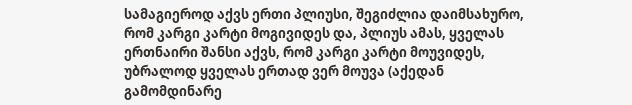სამაგიეროდ აქვს ერთი პლიუსი, შეგიძლია დაიმსახურო, რომ კარგი კარტი მოგივიდეს და, პლიუს ამას, ყველას ერთნაირი შანსი აქვს, რომ კარგი კარტი მოუვიდეს, უბრალოდ ყველას ერთად ვერ მოუვა (აქედან გამომდინარე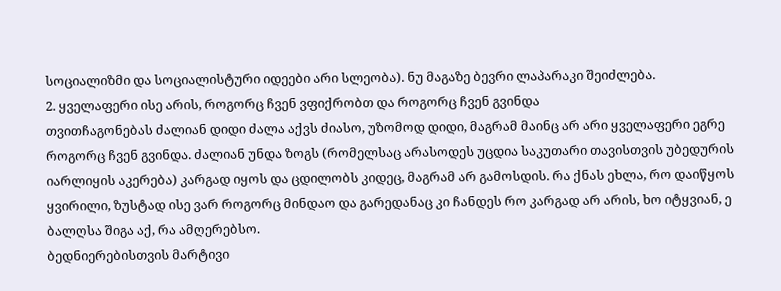სოციალიზმი და სოციალისტური იდეები არი სლეობა). ნუ მაგაზე ბევრი ლაპარაკი შეიძლება.
2. ყველაფერი ისე არის, როგორც ჩვენ ვფიქრობთ და როგორც ჩვენ გვინდა
თვითჩაგონებას ძალიან დიდი ძალა აქვს ძიასო, უზომოდ დიდი, მაგრამ მაინც არ არი ყველაფერი ეგრე როგორც ჩვენ გვინდა. ძალიან უნდა ზოგს (რომელსაც არასოდეს უცდია საკუთარი თავისთვის უბედურის იარლიყის აკერება) კარგად იყოს და ცდილობს კიდეც, მაგრამ არ გამოსდის. რა ქნას ეხლა, რო დაიწყოს ყვირილი, ზუსტად ისე ვარ როგორც მინდაო და გარედანაც კი ჩანდეს რო კარგად არ არის, ხო იტყვიან, ე ბალღსა შიგა აქ, რა ამღერებსო.
ბედნიერებისთვის მარტივი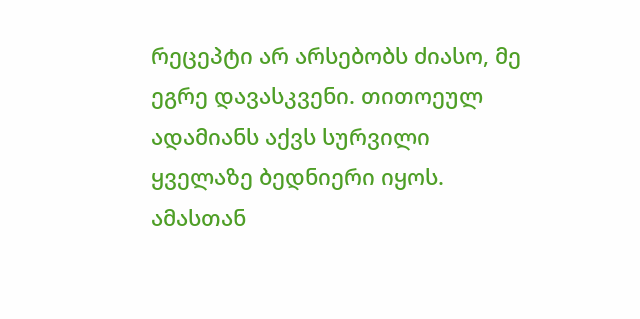რეცეპტი არ არსებობს ძიასო, მე ეგრე დავასკვენი. თითოეულ ადამიანს აქვს სურვილი ყველაზე ბედნიერი იყოს. ამასთან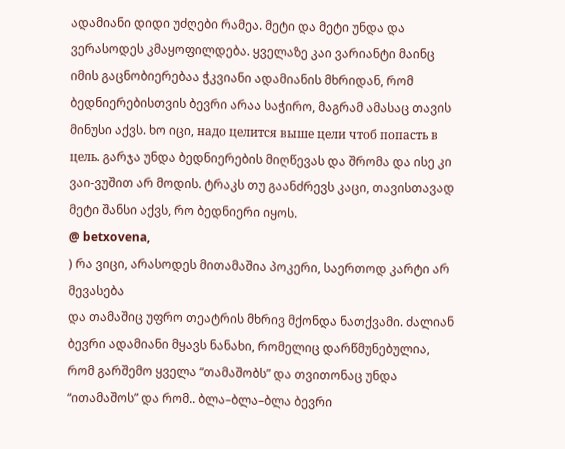ადამიანი დიდი უძღები რამეა. მეტი და მეტი უნდა და ვერასოდეს კმაყოფილდება. ყველაზე კაი ვარიანტი მაინც იმის გაცნობიერებაა ჭკვიანი ადამიანის მხრიდან, რომ ბედნიერებისთვის ბევრი არაა საჭირო, მაგრამ ამასაც თავის მინუსი აქვს. ხო იცი, надо целится выше цели чтоб попасть в цель. გარჯა უნდა ბედნიერების მიღწევას და შრომა და ისე კი ვაი-ვუშით არ მოდის. ტრაკს თუ გაანძრევს კაცი, თავისთავად მეტი შანსი აქვს, რო ბედნიერი იყოს.
@ betxovena,
) რა ვიცი, არასოდეს მითამაშია პოკერი, საერთოდ კარტი არ მევასება
და თამაშიც უფრო თეატრის მხრივ მქონდა ნათქვამი. ძალიან ბევრი ადამიანი მყავს ნანახი, რომელიც დარწმუნებულია, რომ გარშემო ყველა “თამაშობს” და თვითონაც უნდა “ითამაშოს” და რომ.. ბლა–ბლა–ბლა ბევრი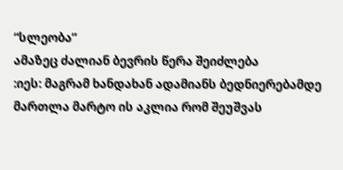“სლეობა”
ამაზეც ძალიან ბევრის წერა შეიძლება
:იეს: მაგრამ ხანდახან ადამიანს ბედნიერებამდე მართლა მარტო ის აკლია რომ შეუშვას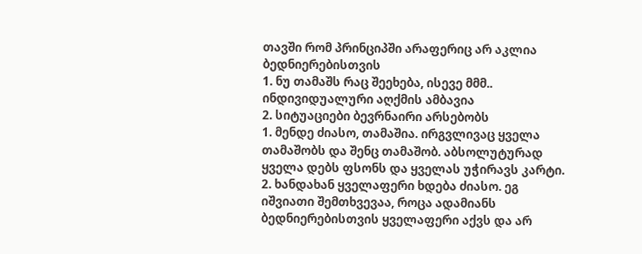თავში რომ პრინციპში არაფერიც არ აკლია ბედნიერებისთვის
1. ნუ თამაშს რაც შეეხება, ისევე მმმ.. ინდივიდუალური აღქმის ამბავია
2. სიტუაციები ბევრნაირი არსებობს
1. მენდე ძიასო, თამაშია. ირგვლივაც ყველა თამაშობს და შენც თამაშობ. აბსოლუტურად ყველა დებს ფსონს და ყველას უჭირავს კარტი.
2. ხანდახან ყველაფერი ხდება ძიასო. ეგ იშვიათი შემთხვევაა, როცა ადამიანს ბედნიერებისთვის ყველაფერი აქვს და არ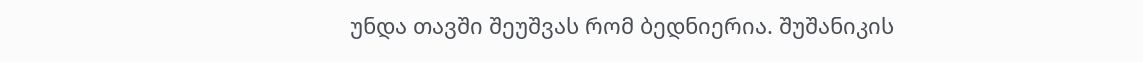უნდა თავში შეუშვას რომ ბედნიერია. შუშანიკის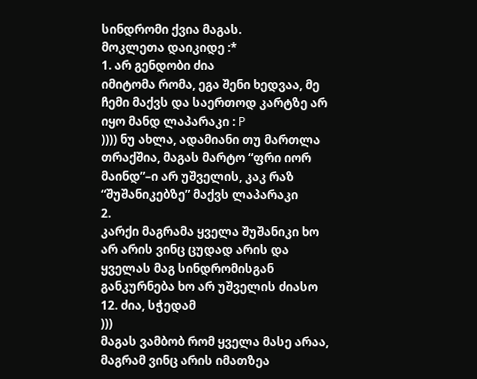სინდრომი ქვია მაგას.
მოკლეთა დაიკიდე :*
1. არ გენდობი ძია
იმიტომა რომა, ეგა შენი ხედვაა, მე ჩემი მაქვს და საერთოდ კარტზე არ იყო მანდ ლაპარაკი : P
)))) ნუ ახლა, ადამიანი თუ მართლა თრაქშია, მაგას მარტო “ფრი იორ მაინდ”–ი არ უშველის, კაკ რაზ “შუშანიკებზე” მაქვს ლაპარაკი
2.
კარქი მაგრამა ყველა შუშანიკი ხო არ არის ვინც ცუდად არის და ყველას მაგ სინდრომისგან განკურნება ხო არ უშველის ძიასო
12. ძია, სჭედამ
)))
მაგას ვამბობ რომ ყველა მასე არაა, მაგრამ ვინც არის იმათზეა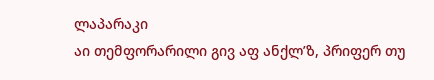ლაპარაკი
აი თემფორარილი გივ აფ ანქლ’ზ, პრიფერ თუ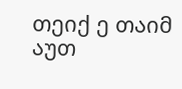თეიქ ე თაიმ აუთ